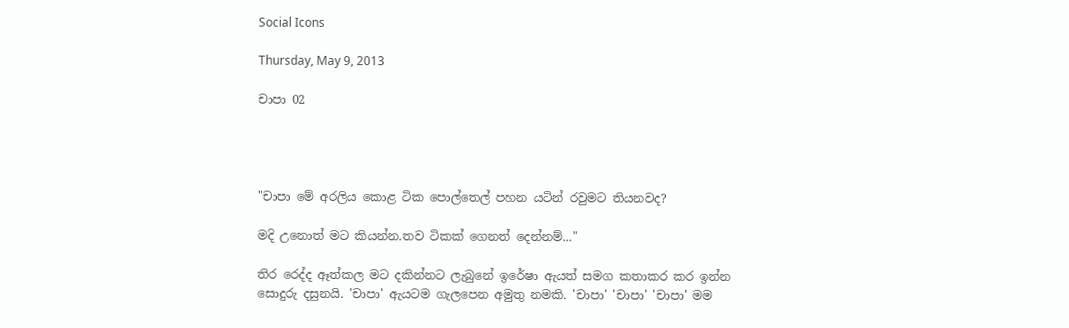Social Icons

Thursday, May 9, 2013

චාපා 02




"චාපා මේ අරලිය කොළ ටික පොල්තෙල් පහන යටින් රවුමට තියනවද?

මදි උනොත් මට කියන්න.තව ටිකක් ගෙනත් දෙන්නම්..."

තිර රෙද්ද ඈත්කල මට දකින්නට ලැබුනේ ඉරේෂා ඇයත් සමග කතාකර කර ඉන්න සොදුරු දසුනයි. 'චාපා' ඇයටම ගැලපෙන අමුතු නමකි. 'චාපා' 'චාපා' 'චාපා' මම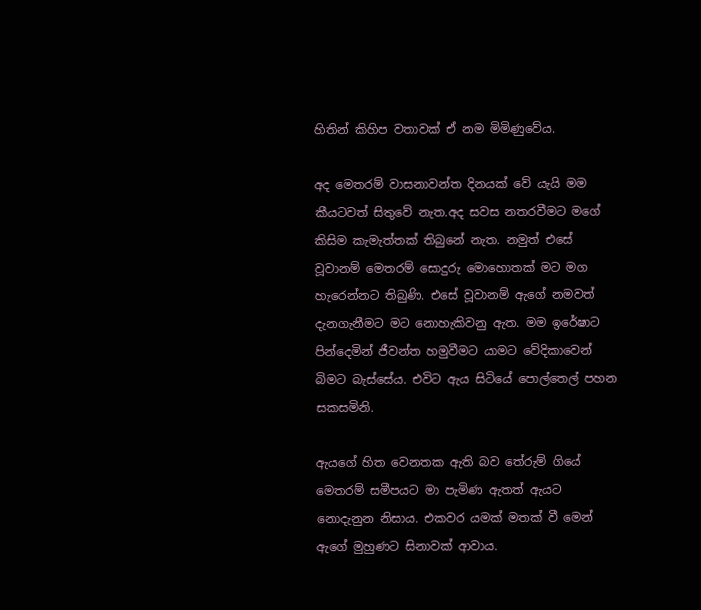හිතින් කිහිප වතාවක් ඒ නම මිමිණුවේය.

අද මෙතරම් වාසනාවන්ත දිනයක් වේ යැයි මම කීයටවත් සිතුවේ නැත.අද සවස නතරවීමට මගේ කිසිම කැමැත්තක් තිබුනේ නැත. නමුත් එසේ වූවානම් මෙතරම් සොදුරු මොහොතක් මට මග හැරෙන්නට තිබුණි. එසේ වූවානම් ඇගේ නමවත් දැනගැනීමට මට නොහැකිවනු ඇත. මම ඉරේෂාට පින්දෙමින් ජීවන්ත හමුවීමට යාමට වේදිකාවෙන් බිමට බැස්සේය. එවිට ඇය සිටියේ පොල්තෙල් පහන සකසමිනි.

ඇයගේ හිත වෙනතක ඇති බව තේරුම් ගියේ මෙතරම් සමීපයට මා පැමිණ ඇතත් ඇයට නොදැනුන නිසාය. එකවර යමක් මතක් වී මෙන් ඇගේ මුහුණට සිනාවක් ආවාය.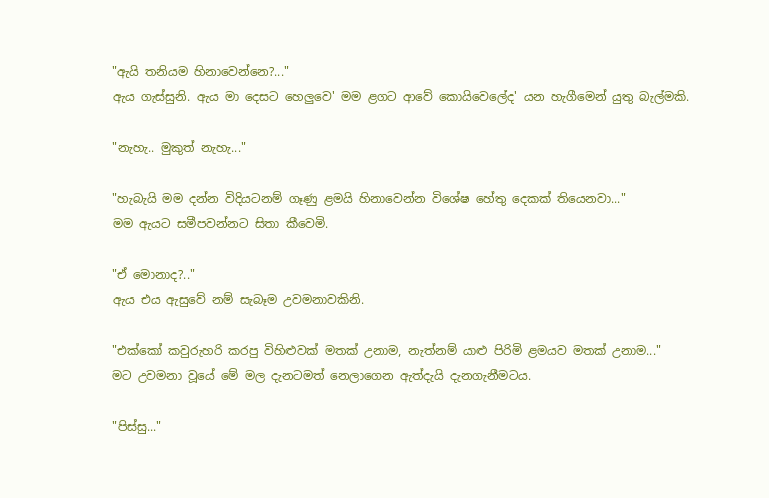"ඇයි තනියම හිනාවෙන්නෙ?..."
ඇය ගැස්සුනි. ඇය මා දෙසට හෙලුවෙ' මම ළගට ආවේ කොයිවෙලේද' යන හැගීමෙන් යුතු බැල්මකි.

"නැහැ.. මුකුත් නැහැ..."

"හැබැයි මම දන්න විදියටනම් ගෑණු ළමයි හිනාවෙන්න විශේෂ හේතු දෙකක් තියෙනවා..."
මම ඇයට සමීපවන්නට සිතා කීවෙමි.

"ඒ මොනාද?.."
ඇය එය ඇසුවේ නම් සැබෑම උවමනාවකිනි.

"එක්කෝ කවුරුහරි කරපු විහිළුවක් මතක් උනාම, නැත්නම් යාළු පිරිමි ළමයව මතක් උනාම..."
මට උවමනා වූයේ මේ මල දැනටමත් නෙලාගෙන ඇත්දැයි දැනගැනීමටය.

"පිස්සු..."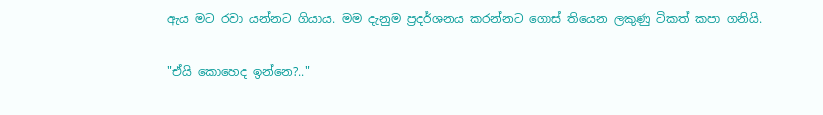ඇය මට රවා යන්නට ගියාය. මම දැනුම ප්‍රදර්ශනය කරන්නට ගොස් තියෙන ලකුණු ටිකත් කපා ගනියි.

"ඒයි කොහෙද ඉන්නෙ?.."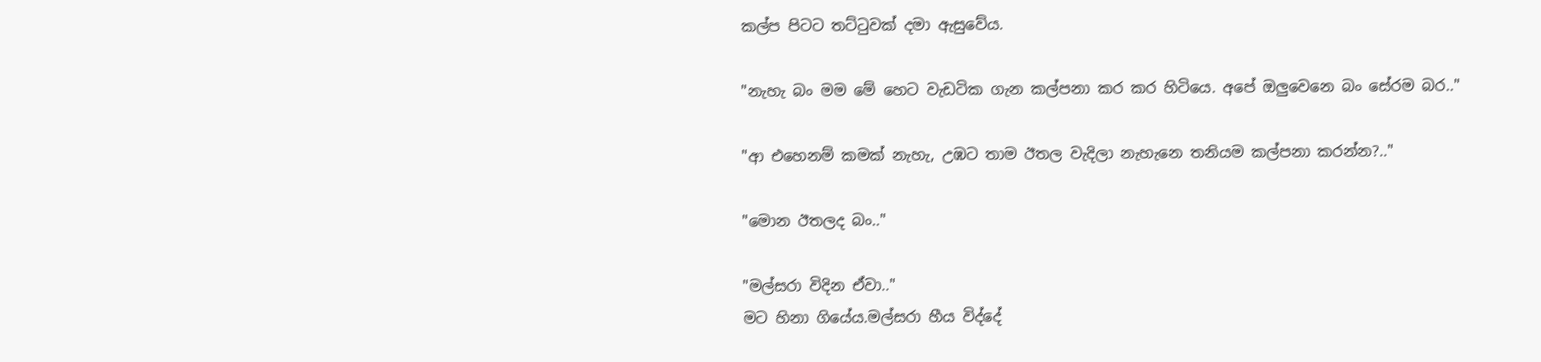කල්ප පිටට තට්ටුවක් දමා ඇසුවේය.

"නැහැ බං මම මේ හෙට වැඩටික ගැන කල්පනා කර කර හිටියෙ. අපේ ඔලුවෙනෙ බං සේරම බර.."

"ආ එහෙනම් කමක් නැහැ, උඹට තාම ඊතල වැදිලා නැහැනෙ තනියම කල්පනා කරන්න?.."

"මොන ඊතලද බං.."

"මල්සරා විදින ඒවා.."
මට හිනා ගියේය.මල්සරා හීය විද්දේ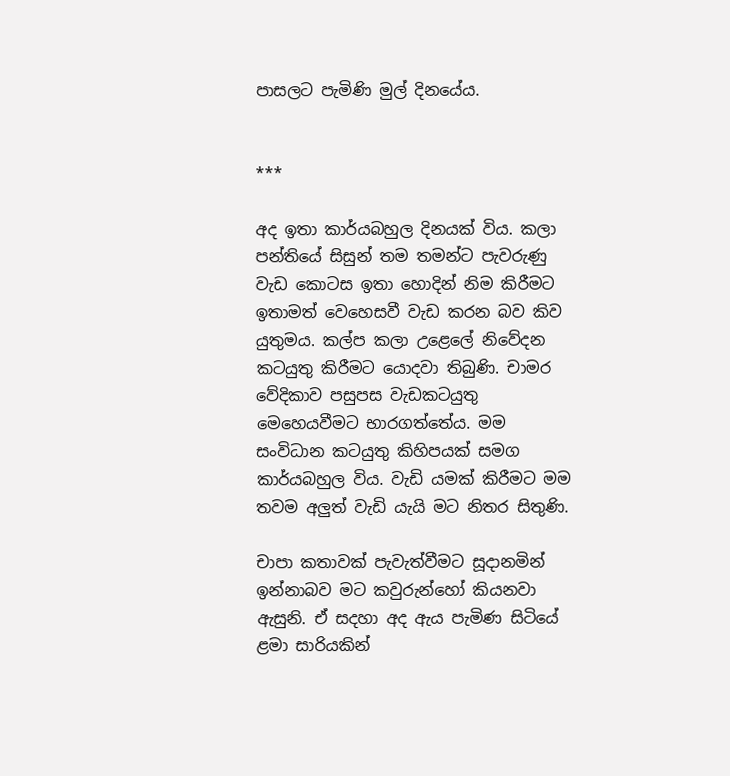පාසලට පැමිණි මුල් දිනයේය.


***

අද ඉතා කාර්යබහුල දිනයක් විය. කලා පන්තියේ සිසුන් තම තමන්ට පැවරුණු වැඩ කොටස ඉතා හොදින් නිම කිරීමට ඉතාමත් වෙහෙසවී වැඩ කරන බව කිව යුතුමය. කල්ප කලා උළෙලේ නිවේදන කටයුතු කිරීමට යොදවා තිබුණි. චාමර වේදිකාව පසුපස වැඩකටයුතු මෙහෙයවීමට භාරගත්තේය. මම සංවිධාන කටයුතු කිහිපයක් සමග කාර්යබහුල විය. වැඩි යමක් කිරීමට මම තවම අලුත් වැඩි යැයි මට නිතර සිතුණි.

චාපා කතාවක් පැවැත්වීමට සූදානමින් ඉන්නාබව මට කවුරුන්හෝ කියනවා ඇසුනි. ඒ සදහා අද ඇය පැමිණ සිටියේ ළමා සාරියකින්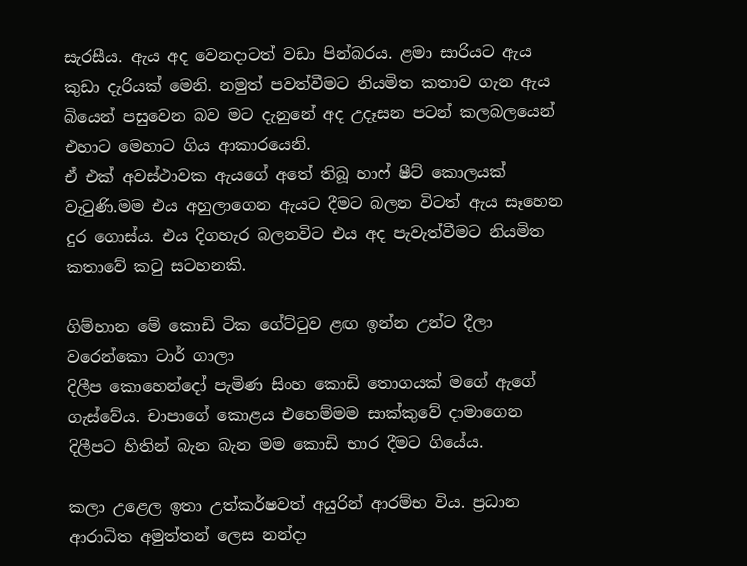සැරසීය. ඇය අද වෙනදාටත් වඩා පින්බරය. ළමා සාරියට ඇය කුඩා දැරියක් මෙනි. නමුත් පවත්වීමට නියමිත කතාව ගැන ඇය බියෙන් පසුවෙන බව මට දැනුනේ අද උදෑසන පටන් කලබලයෙන් එහාට මෙහාට ගිය ආකාරයෙනි.
ඒ එක් අවස්ථාවක ඇයගේ අතේ තිබූ හාෆ් ෂීට් කොලයක් වැටුණි.මම එය අහුලාගෙන ඇයට දීමට බලන විටත් ඇය සෑහෙන දුර ගොස්ය. එය දිගහැර බලනවිට එය අද පැවැත්වීමට නියමිත කතාවේ කටු සටහනකි.

ගිම්හාන මේ කොඩි ටික ගේට්ටුව ළඟ ඉන්න උන්ට දීලා වරෙන්කො ටාර් ගාලා
දිලීප කොහෙන්දෝ පැමිණ සිංහ කොඩි තොගයක් මගේ ඇගේ ගැස්වේය. චාපාගේ කොළය එහෙම්මම සාක්කුවේ දාමාගෙන දිලීපට හිතින් බැන බැන මම කොඩි භාර දීමට ගියේය.

කලා උළෙල ඉතා උත්කර්ෂවත් අයුරින් ආරම්භ විය. ප්‍රධාන ආරාධිත අමුත්තන් ලෙස නන්දා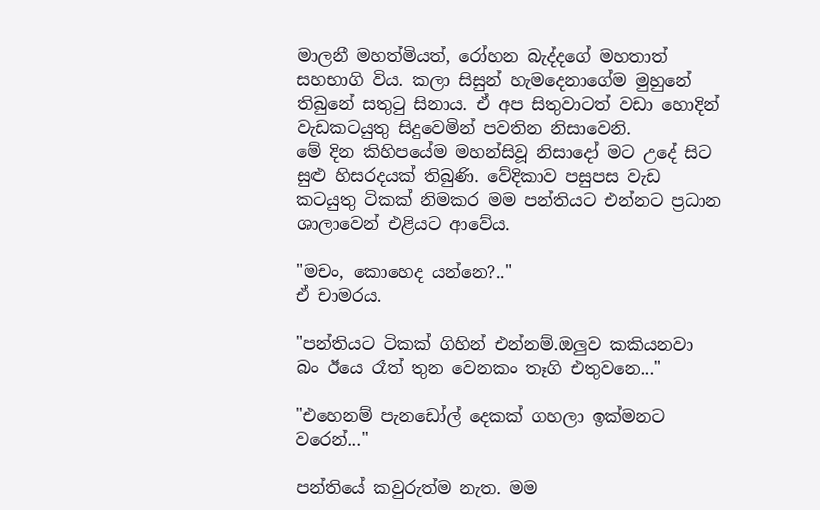මාලනී මහත්මියත්, රෝහන බැද්දගේ මහතාත් සහභාගි විය. කලා සිසුන් හැමදෙනාගේම මුහුනේ තිබුනේ සතුටු සිනාය. ඒ අප සිතුවාටත් වඩා හොදින් වැඩකටයුතු සිදුවෙමින් පවතින නිසාවෙනි.
මේ දින කිහිපයේම මහන්සිවූ නිසාදෝ මට උදේ සිට සුළු හිසරදයක් තිබුණි. වේදිකාව පසුපස වැඩ කටයුතු ටිකක් නිමකර මම පන්තියට එන්නට ප්‍රධාන ශාලාවෙන් එළියට ආවේය.

"මචං, කොහෙද යන්නෙ?.."
ඒ චාමරය.

"පන්තියට ටිකක් ගිහින් එන්නම්.ඔලුව කකියනවා බං ඊයෙ රෑත් තුන වෙනකං තෑගි එතුවනෙ..."

"එහෙනම් පැනඩෝල් දෙකක් ගහලා ඉක්මනට වරෙන්..."

පන්තියේ කවුරුත්ම නැත. මම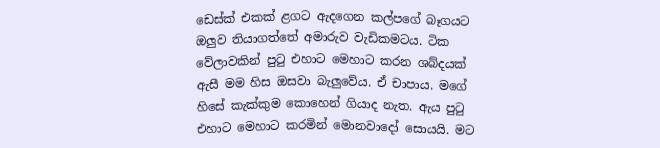ඩෙස්ක් එකක් ළගට ඇදගෙන කල්පගේ බෑගයට ඔලුව තියාගත්තේ අමාරුව වැඩිකමටය. ටික වේලාවකින් පුටු එහාට මෙහාට කරන ශබ්දයක් ඇසී මම හිස ඔසවා බැලුවේය. ඒ චාපාය. මගේ හිසේ කැක්කුම කොහෙන් ගියාද නැත. ඇය පුටු එහාට මෙහාට කරමින් මොනවාදෝ සොයයි. මට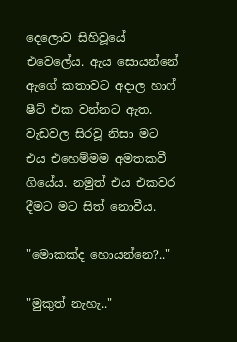දෙලොව සිහිවූයේ එවෙලේය. ඇය සොයන්නේ ඇගේ කතාවට අදාල හාෆ් ෂීට් එක වන්නට ඇත. වැඩවල සිරවූ නිසා මට එය එහෙම්මම අමතකවී ගියේය. නමුත් එය එකවර දීමට මට සිත් නොවීය.

"මොකක්ද හොයන්නෙ?.."

"මුකුත් නැහැ.."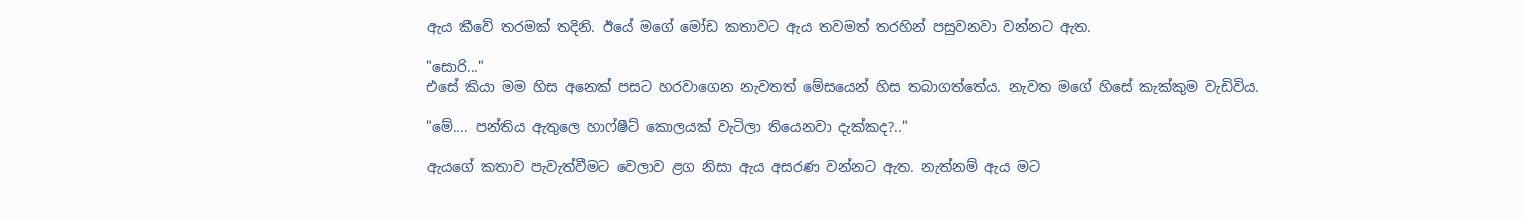ඇය කීවේ තරමක් තදිනි. ඊයේ මගේ මෝඩ කතාවට ඇය තවමත් තරහින් පසුවනවා වන්නට ඇත.

"සොරි..."
එසේ කියා මම හිස අනෙක් පසට හරවාගෙන නැවතත් මේසයෙන් හිස තබාගත්තේය. නැවත මගේ හිසේ කැක්කුම වැඩිවිය.

"මේ.... පන්තිය ඇතුලෙ හාෆ්ෂීට් කොලයක් වැටිලා තියෙනවා දැක්කද?.."

ඇයගේ කතාව පැවැත්වීමට වෙලාව ළග නිසා ඇය අසරණ වන්නට ඇත. නැත්නම් ඇය මට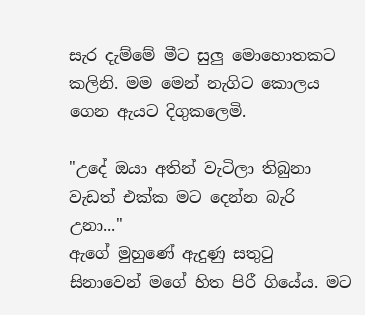සැර දැම්මේ මීට සුලු මොහොතකට කලිනි. මම මෙන් නැගිට කොලය ගෙන ඇයට දිගුකලෙමි.

"උදේ ඔයා අතින් වැටිලා තිබුනා වැඩත් එක්ක මට දෙන්න බැරි උනා..."
ඇගේ මුහුණේ ඇදුණු සතුටු සිනාවෙන් මගේ හිත පිරී ගියේය. මට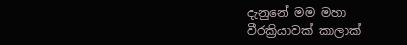දැනුනේ මම මහා වීරක්‍රියාවක් කාලාක්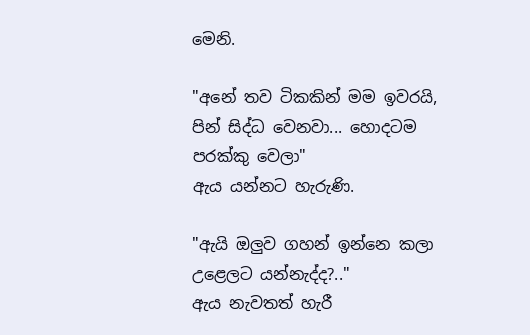මෙනි.

"අනේ තව ටිකකින් මම ඉවරයි, පින් සිද්ධ වෙනවා... හොදටම පරක්කු වෙලා"
ඇය යන්නට හැරුණි.

"ඇයි ඔලුව ගහන් ඉන්නෙ කලා උළෙලට යන්නැද්ද?.."
ඇය නැවතත් හැරී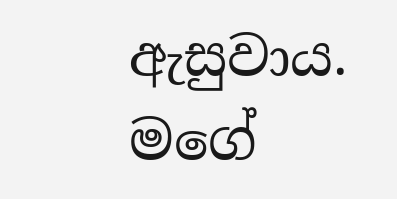ඇසුවාය. මගේ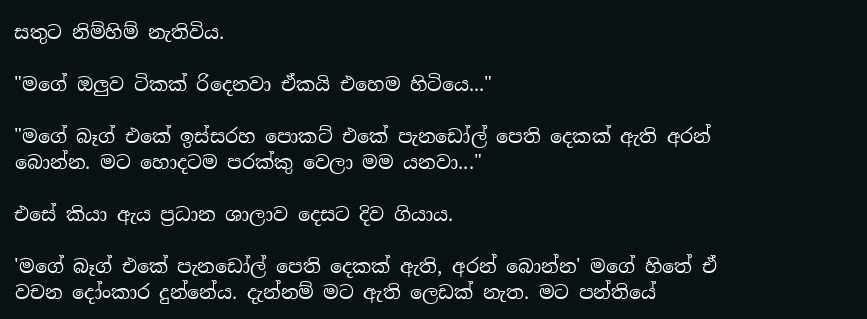සතුට නිම්හිම් නැතිවිය.

"මගේ ඔලුව ටිකක් රිදෙනවා ඒකයි එහෙම හිටියෙ..."

"මගේ බෑග් එකේ ඉස්සරහ පොකට් එකේ පැනඩෝල් පෙති දෙකක් ඇති අරන් බොන්න. මට හොදටම පරක්කු වෙලා මම යනවා..."

එසේ කියා ඇය ප්‍රධාන ශාලාව දෙසට දිව ගියාය.

'මගේ බෑග් එකේ පැනඩෝල් පෙති දෙකක් ඇති, අරන් බොන්න' මගේ හිතේ ඒ වචන දෝංකාර දුන්නේය. දැන්නම් මට ඇති ලෙඩක් නැත. මට පන්තියේ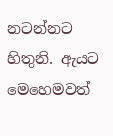නටන්නට හිතුනි. ඇයට මෙහෙමවත්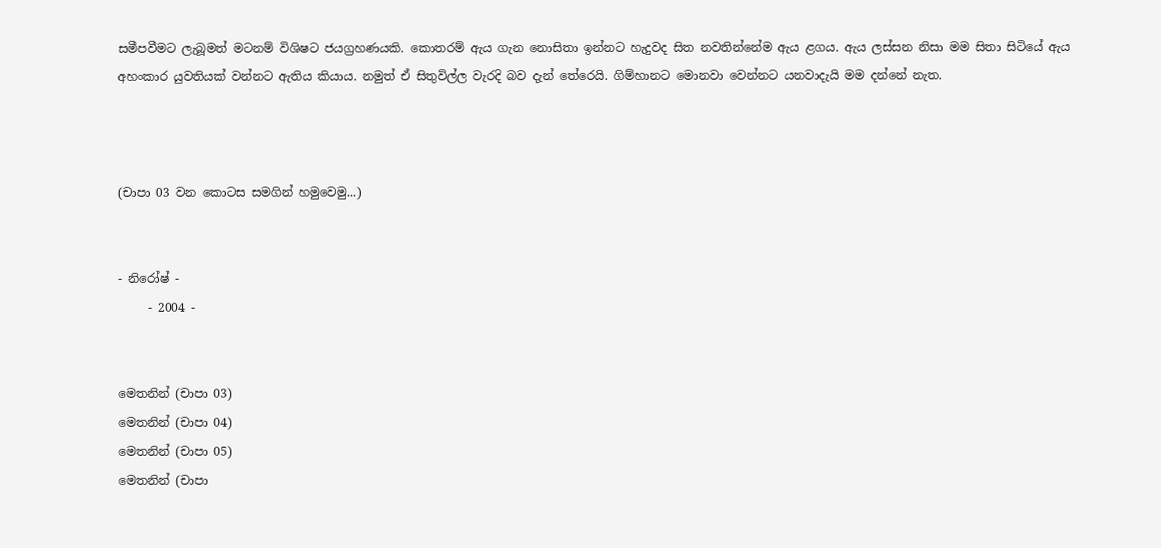සමීපවීමට ලැබූමත් මටනම් විශිෂට ජයග්‍රහණයකි. කොතරම් ඇය ගැන නොසිතා ඉන්නට හැදුවද සිත නවතින්නේම ඇය ළගය. ඇය ලස්සන නිසා මම සිතා සිටියේ ඇය අහංකාර යුවතියක් වන්නට ඇතිය කියාය. නමුත් ඒ සිතුවිල්ල වැරදි බව දැන් තේරෙයි. ගිම්හානට මොනවා වෙන්නට යනවාදැයි මම දන්නේ නැත.



(චාපා 03 වන කොටස සමගින් හමුවෙමු...)


- නිරෝෂ් -
     - 2004 -


මෙතනින් (චාපා 03)
මෙතනින් (චාපා 04)
මෙතනින් (චාපා 05)
මෙතනින් (චාපා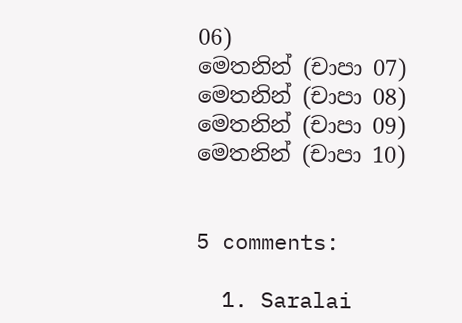06)
මෙතනින් (චාපා 07)
මෙතනින් (චාපා 08)
මෙතනින් (චාපා 09)
මෙතනින් (චාපා 10)


5 comments:

  1. Saralai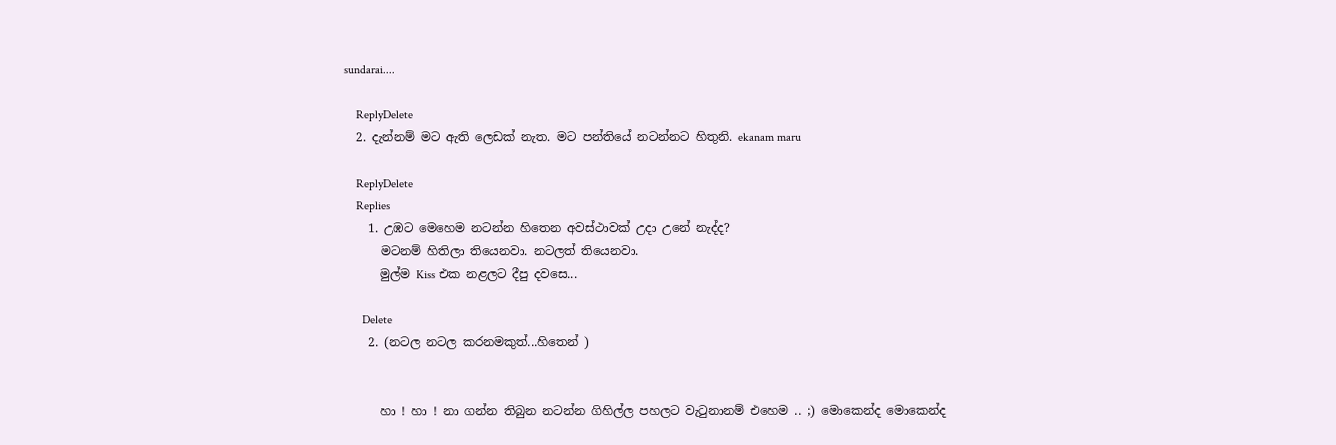sundarai....

    ReplyDelete
  2. දැන්නම් මට ඇති ලෙඩක් නැත. මට පන්තියේ නටන්නට හිතුනි. ekanam maru

    ReplyDelete
    Replies
    1. උඹට මෙහෙම නටන්න හිතෙන අවස්ථාවක් උදා උනේ නැද්ද?
      මටනම් හිතිලා තියෙනවා. නටලත් තියෙනවා.
      මුල්ම Kiss එක නළලට දීපු දවසෙ...

      Delete
    2. (නටල නටල කරනමකුත්...හිතෙන් )


      හා ! හා ! නා ගන්න තිබුන නටන්න ගිහිල්ල පහලට වැටුනානම් එහෙම .. ;) මොකෙන්ද මොකෙන්ද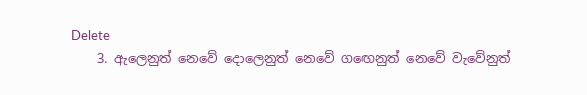Delete
    3. ඇලෙනුත් නෙවේ දොලෙනුත් නෙවේ ගඟෙනුත් නෙවේ වැවේනුත්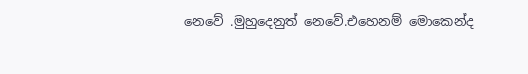නෙවේ .මුහුදෙනුත් නෙවේ.එහෙනම් මොකෙන්ද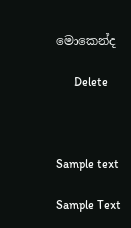මොකෙන්ද

      Delete



Sample text

Sample Text